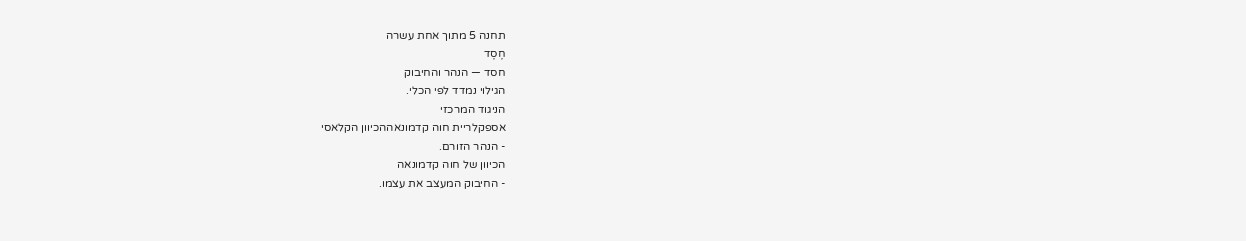תחנה 5 מתוך אחת עשרה
חֶסֶד
חסד — הנהר והחיבוק
הגילוי נמדד לפי הכלי.
הניגוד המרכזי
אספקלריית חוה קדמונאההכיוון הקלאסי
- הנהר הזורם.
הכיוון של חוה קדמונאה
- החיבוק המעצב את עצמו.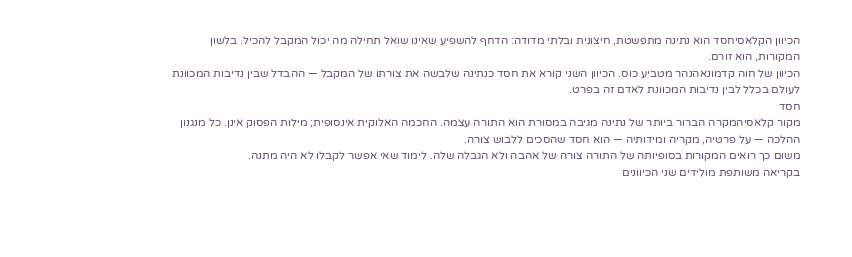הכיוון הקלאסיחסד הוא נתינה מתפשטת, חיצונית ובלתי מדודה: הדחף להשפיע שאינו שואל תחילה מה יכול המקבל להכיל. בלשון המקורות, הוא זורם.
הכיוון של חוה קדמונאהנהר מטביע כוס. הכיוון השני קורא את חסד כנתינה שלבשה את צורתו של המקבל — ההבדל שבין נדיבות המכוונת לעולם בכלל לבין נדיבות המכוונת לאדם זה בפרט.
חסד
מקור קלאסיהמקרה הברור ביותר של נתינה מגיבה במסורת הוא התורה עצמה. החכמה האלוקית אינסופית; מילות הפסוק אינן. כל מנגנון ההלכה — על פרטיה, מקריה ומידותיה — הוא חסד שהסכים ללבוש צורה.
משום כך רואים המקורות בסופיותה של התורה צורה של אהבה ולא הגבלה שלה. לימוד שאי אפשר לקבלו לא היה מתנה.
בקריאה משותפת מולידים שני הכיוונים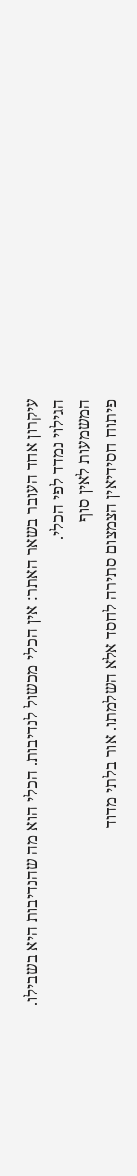עיקרון אחד העובר בשאר האתר: אין הכלי מכשול לנדיבות. הכלי הוא מה שהנדיבות היא בשבילו.
הגילוי נמדד לפי הכלי.
המשמעות לאין סוף
פיתוח חסידיאין הצמצום סתירה לחסד אלא השלמתו. אור בלתי מדוד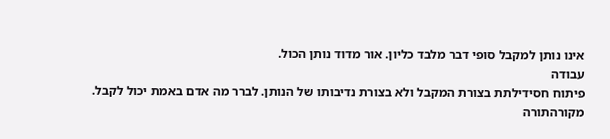אינו נותן למקבל סופי דבר מלבד כליון. אור מדוד נותן הכול.
עבודה
פיתוח חסידילתת בצורת המקבל ולא בצורת נדיבותו של הנותן. לברר מה אדם באמת יכול לקבל.
מקורהתורה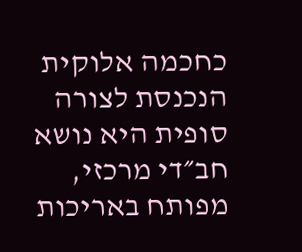כחכמה אלוקית הנכנסת לצורה סופית היא נושא חב״די מרכזי, מפותח באריכות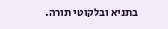בתניא ובלקוטי תורה.